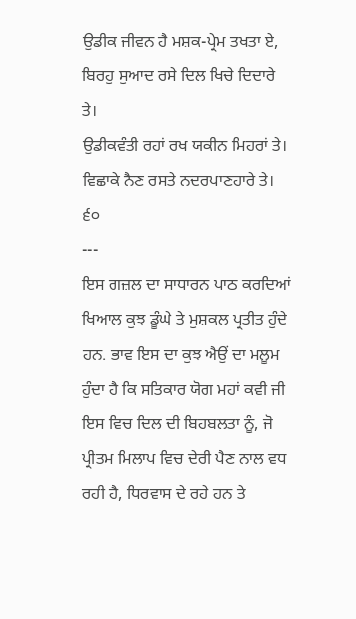ਉਡੀਕ ਜੀਵਨ ਹੈ ਮਸ਼ਕ-ਪ੍ਰੇਮ ਤਖਤਾ ਏ,
ਬਿਰਹੁ ਸੁਆਦ ਰਸੇ ਦਿਲ ਖਿਚੇ ਦਿਦਾਰੇ ਤੇ।
ਉਡੀਕਵੰਤੀ ਰਹਾਂ ਰਖ ਯਕੀਨ ਮਿਹਰਾਂ ਤੇ।
ਵਿਛਾਕੇ ਨੈਣ ਰਸਤੇ ਨਦਰਪਾਣਹਾਰੇ ਤੇ। ੬੦
---
ਇਸ ਗਜ਼ਲ ਦਾ ਸਾਧਾਰਨ ਪਾਠ ਕਰਦਿਆਂ ਖਿਆਲ ਕੁਝ ਡੂੰਘੇ ਤੇ ਮੁਸ਼ਕਲ ਪ੍ਰਤੀਤ ਹੁੰਦੇ ਹਨ. ਭਾਵ ਇਸ ਦਾ ਕੁਝ ਐਉਂ ਦਾ ਮਲੂਮ ਹੁੰਦਾ ਹੈ ਕਿ ਸਤਿਕਾਰ ਯੋਗ ਮਹਾਂ ਕਵੀ ਜੀ ਇਸ ਵਿਚ ਦਿਲ ਦੀ ਬਿਹਬਲਤਾ ਨੂੰ, ਜੋ ਪ੍ਰੀਤਮ ਮਿਲਾਪ ਵਿਚ ਦੇਰੀ ਪੈਣ ਨਾਲ ਵਧ ਰਹੀ ਹੈ, ਧਿਰਵਾਸ ਦੇ ਰਹੇ ਹਨ ਤੇ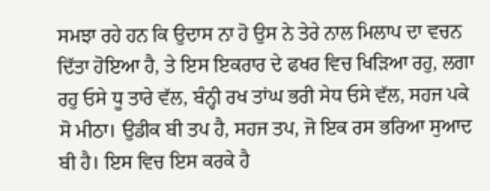ਸਮਝਾ ਰਹੇ ਹਨ ਕਿ ਉਦਾਸ ਨਾ ਹੋ ਉਸ ਨੇ ਤੇਰੇ ਨਾਲ ਮਿਲਾਪ ਦਾ ਵਚਨ ਦਿੱਤਾ ਹੋਇਆ ਹੈ, ਤੇ ਇਸ ਇਕਰਾਰ ਦੇ ਫਖਰ ਵਿਚ ਖਿੜਿਆ ਰਹੁ, ਲਗਾ ਰਹੁ ਓਸੇ ਧੂ ਤਾਰੇ ਵੱਲ, ਬੰਨ੍ਹੀ ਰਖ ਤਾਂਘ ਭਰੀ ਸੇਧ ਓਸੇ ਵੱਲ, ਸਹਜ ਪਕੇ ਸੋ ਮੀਠਾ। ਉਡੀਕ ਬੀ ਤਪ ਹੈ, ਸਹਜ ਤਪ, ਜੋ ਇਕ ਰਸ ਭਰਿਆ ਸੁਆਦ ਬੀ ਹੈ। ਇਸ ਵਿਚ ਇਸ ਕਰਕੇ ਹੈ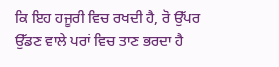ਕਿ ਇਹ ਹਜੂਰੀ ਵਿਚ ਰਖਦੀ ਹੈ, ਰੋ ਉੱਪਰ ਉੱਡਣ ਵਾਲੇ ਪਰਾਂ ਵਿਚ ਤਾਣ ਭਰਦਾ ਹੈ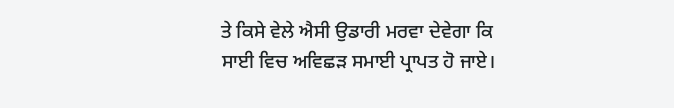ਤੇ ਕਿਸੇ ਵੇਲੇ ਐਸੀ ਉਡਾਰੀ ਮਰਵਾ ਦੇਵੇਗਾ ਕਿ ਸਾਈ ਵਿਚ ਅਵਿਛੜ ਸਮਾਈ ਪ੍ਰਾਪਤ ਹੋ ਜਾਏ।